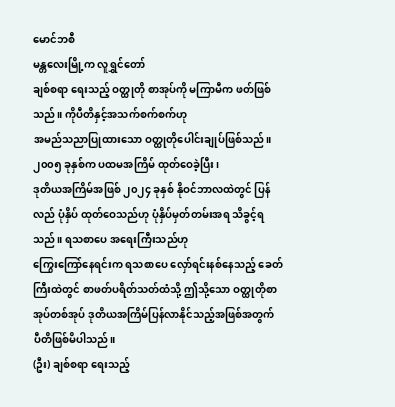မောင်ဘစီ
မန္တလေးမြို့က လူရွှင်တော်
ချစ်စရာ ရေးသည့် ဝတ္ထုတို စာအုပ်ကို မကြာမီက ဖတ်ဖြစ်သည်။ ကိုပီတိနှင့်အသက်စက်စက်ဟု
အမည်သညာပြုထားသော ဝတ္ထုတိုပေါင်းချုပ်ဖြစ်သည်။ ၂၀၀၅ ခုနှစ်က ပထမအကြိမ် ထုတ်ဝေခဲ့ပြီး၊
ဒုတိယအကြိမ်အဖြစ် ၂၀၂၄ ခုနှစ် နိုဝင်ဘာလထဲတွင် ပြန်လည် ပုံနှိပ် ထုတ်ဝေသည်ဟု ပုံနှိပ်မှတ်တမ်းအရ သိခွင့်ရသည်။ ရသစာပေ အရေးကြီးသည်ဟု
ကြွေးကြော်နေရင်းက ရသစာပေ လှော်ရင်းနစ်နေသည့် ခေတ်ကြီးထဲတွင် စာဖတ်ပရိတ်သတ်ထံသို့ ဤသို့သော ဝတ္ထုတိုစာအုပ်တစ်အုပ် ဒုတိယအကြိမ်ပြန်လာနိုင်သည့်အဖြစ်အတွက် ပီတိဖြစ်မိပါသည်။
(ဦး) ချစ်စရာ ရေးသည့်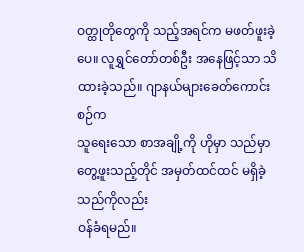ဝတ္ထုတိုတွေကို သည့်အရင်က မဖတ်ဖူးခဲ့ပေ။ လူရွှင်တော်တစ်ဦး အနေဖြင့်သာ သိထားခဲ့သည်။ ဂျာနယ်များခေတ်ကောင်းစဉ်က
သူရေးသော စာအချို့ကို ဟိုမှာ သည်မှာ တွေ့ဖူးသည့်တိုင် အမှတ်ထင်ထင် မရှိခဲ့သည်ကိုလည်း
ဝန်ခံရမည်။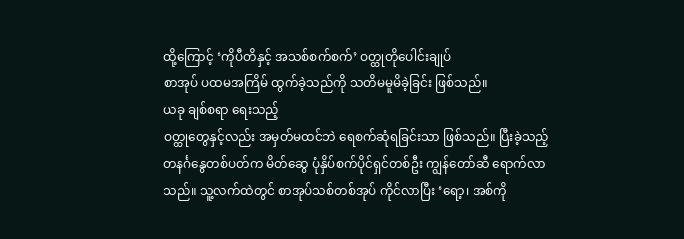ထို့ကြောင့် ‘ကိုပီတိနှင့် အသစ်စက်စက်’ ဝတ္ထုတိုပေါင်းချုပ်
စာအုပ် ပထမအကြိမ် ထွက်ခဲ့သည်ကို သတိမမူမိခဲ့ခြင်း ဖြစ်သည်။
ယခု ချစ်စရာ ရေးသည့်
ဝတ္ထုတွေနှင့်လည်း အမှတ်မထင်ဘဲ ရေစက်ဆုံရခြင်းသာ ဖြစ်သည်။ ပြီးခဲ့သည့်
တနင်္ဂနွေတစ်ပတ်က မိတ်ဆွေ ပုံနှိပ်စက်ပိုင်ရှင်တစ်ဦး ကျွန်တော်ဆီ ရောက်လာသည်။ သူ့လက်ထဲတွင် စာအုပ်သစ်တစ်အုပ် ကိုင်လာပြီး ‘ရော့၊ အစ်ကို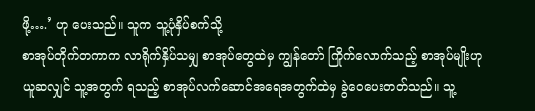ဖို့….’ ဟု ပေးသည်။ သူက သူ့ပုံနှိပ်စက်သို့
စာအုပ်တိုက်တကာက လာရိုက်နှိပ်သမျှ စာအုပ်တွေထဲမှ ကျွန်တော် ကြိုက်လောက်သည့် စာအုပ်မျိုးဟု
ယူဆလျှင် သူ့အတွက် ရသည့် စာအုပ်လက်ဆောင်အရေအတွက်ထဲမှ ခွဲဝေပေးတတ်သည်။ သူ့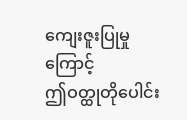ကျေးဇူးပြုမှုကြောင့်
ဤဝတ္ထုတိုပေါင်း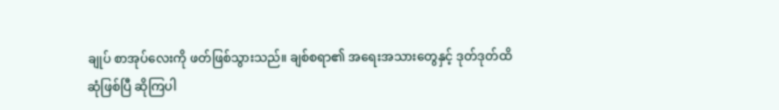ချုပ် စာအုပ်လေးကို ဖတ်ဖြစ်သွားသည်။ ချစ်စရာ၏ အရေးအသားတွေနှင့် ဒုတ်ဒုတ်ထိ
ဆုံဖြစ်ပြီ ဆိုကြပါ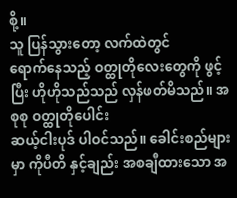စို့။
သူ ပြန်သွားတော့ လက်ထဲတွင်
ရောက်နေသည့် ဝတ္ထုတိုလေးတွေကို ဖွင့်ပြီး ဟိုဟိုသည်သည် လှန်ဖတ်မိသည်။ အစုစု ဝတ္ထုတိုပေါင်း
ဆယ့်ငါးပုဒ် ပါဝင်သည်။ ခေါင်းစည်များမှာ ကိုပီတိ နှင့်ချည်း အစချီထားသော အ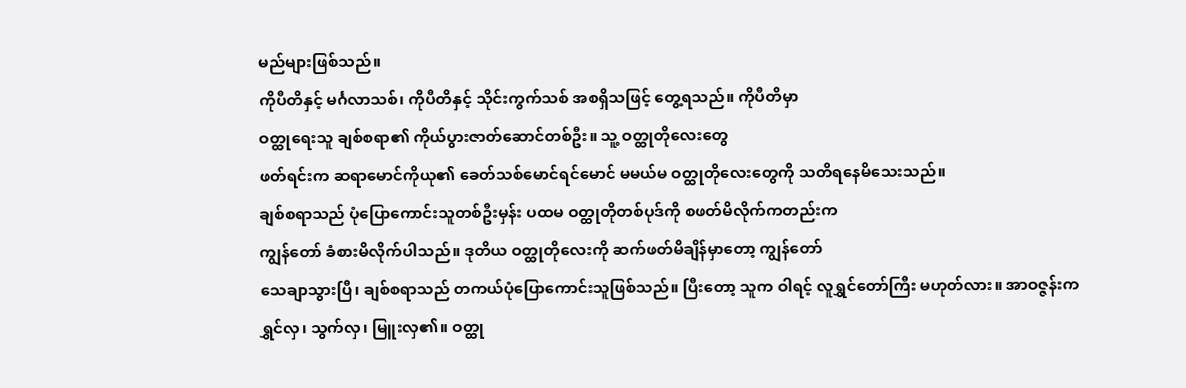မည်များဖြစ်သည်။
ကိုပီတိနှင့် မင်္ဂလာသစ်၊ ကိုပီတိနှင့် သိုင်းကွက်သစ် အစရှိသဖြင့် တွေ့ရသည်။ ကိုပီတိမှာ
ဝတ္ထုရေးသူ ချစ်စရာ၏ ကိုယ်ပွားဇာတ်ဆောင်တစ်ဦး။ သူ့ ဝတ္ထုတိုလေးတွေ
ဖတ်ရင်းက ဆရာမောင်ကိုယု၏ ခေတ်သစ်မောင်ရင်မောင် မမယ်မ ဝတ္ထုတိုလေးတွေကို သတိရနေမိသေးသည်။
ချစ်စရာသည် ပုံပြောကောင်းသူတစ်ဦးမှန်း ပထမ ဝတ္ထုတိုတစ်ပုဒ်ကို စဖတ်မိလိုက်ကတည်းက
ကျွန်တော် ခံစားမိလိုက်ပါသည်။ ဒုတိယ ဝတ္ထုတိုလေးကို ဆက်ဖတ်မိချိန်မှာတော့ ကျွန်တော်
သေချာသွားပြီ၊ ချစ်စရာသည် တကယ်ပုံပြောကောင်းသူဖြစ်သည်။ ပြီးတော့ သူက ဝါရင့် လူရွှင်တော်ကြီး မဟုတ်လား။ အာဝဇ္ဇန်းက ရွှင်လှ၊ သွက်လှ၊ မြူးလှ၏။ ဝတ္ထု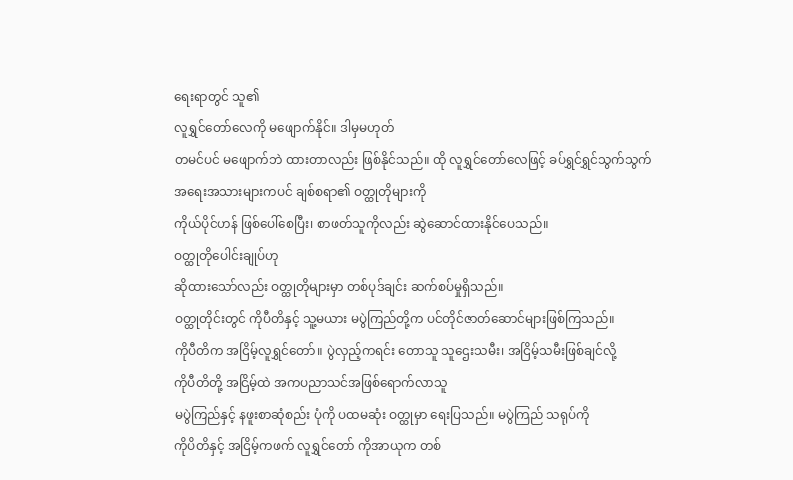ရေးရာတွင် သူ၏
လူရွှင်တော်လေကို မဖျောက်နိုင်။ ဒါမှမဟုတ်
တမင်ပင် မဖျောက်ဘဲ ထားတာလည်း ဖြစ်နိုင်သည်။ ထို လူရွှင်တော်လေဖြင့် ခပ်ရွှင်ရွှင်သွက်သွက်
အရေးအသားများကပင် ချစ်စရာ၏ ဝတ္ထုတိုများကို
ကိုယ်ပိုင်ဟန် ဖြစ်ပေါ်စေပြီး၊ စာဖတ်သူကိုလည်း ဆွဲဆောင်ထားနိုင်ပေသည်။
ဝတ္ထုတိုပေါင်းချုပ်ဟု
ဆိုထားသော်လည်း ဝတ္ထုတိုများမှာ တစ်ပုဒ်ချင်း ဆက်စပ်မှုရှိသည်။
ဝတ္ထုတိုင်းတွင် ကိုပီတိနှင့် သူ့မယား မပွဲကြည်တို့က ပင်တိုင်ဇာတ်ဆောင်များဖြစ်ကြသည်။
ကိုပီတိက အငြိမ့်လူရွှင်တော်။ ပွဲလှည့်ကရင်း တောသူ သူဌေးသမီး၊ အငြိမ့်သမီးဖြစ်ချင်လို့
ကိုပီတိတို့ အငြိမ့်ထဲ အကပညာသင်အဖြစ်ရောက်လာသူ
မပွဲကြည်နှင့် နဖူးစာဆုံစည်း ပုံကို ပထမဆုံး ဝတ္ထုမှာ ရေးပြသည်။ မပွဲကြည် သရုပ်ကို
ကိုပိတိနှင့် အငြိမ့်ကဖက် လူရွှင်တော် ကိုအာယုက တစ်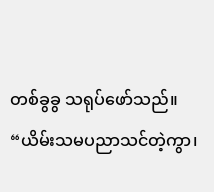တစ်ခွခွ သရုပ်ဖော်သည်။
“ယိမ်းသမပညာသင်တဲ့ကွာ၊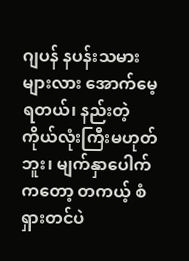ဂျပန် နပန်းသမားများလား အောက်မေ့ရတယ်၊ နည်းတဲ့ ကိုယ်လုံးကြီးမဟုတ်ဘူး၊ မျက်နှာပေါက်
ကတော့ တကယ့် စံရှားတင်ပဲ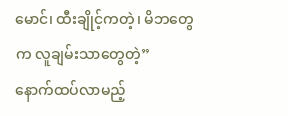မောင်၊ ထီးချိုင့်ကတဲ့၊ မိဘတွေက လူချမ်းသာတွေတဲ့”
နောက်ထပ်လာမည့်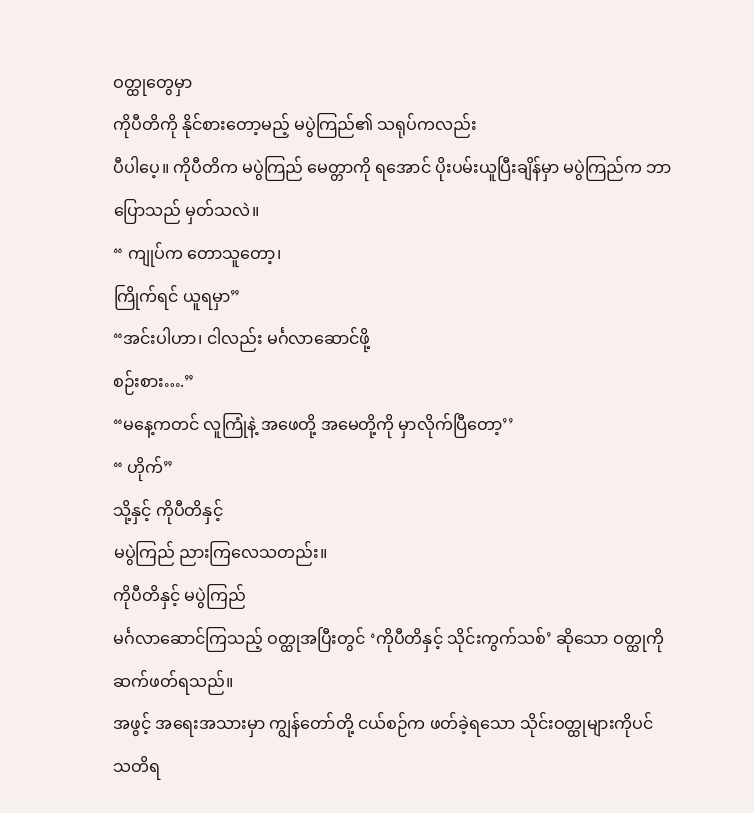ဝတ္ထုတွေမှာ
ကိုပီတိကို နိုင်စားတော့မည့် မပွဲကြည်၏ သရုပ်ကလည်း
ပီပါပေ့။ ကိုပီတိက မပွဲကြည် မေတ္တာကို ရအောင် ပိုးပမ်းယူပြီးချိန်မှာ မပွဲကြည်က ဘာပြောသည် မှတ်သလဲ။
“ ကျုပ်က တောသူတော့၊
ကြိုက်ရင် ယူရမှာ”
“အင်းပါဟာ၊ ငါလည်း မင်္ဂလာဆောင်ဖို့
စဉ်းစား….”
“မနေ့ကတင် လူကြုံနဲ့ အဖေတို့ အမေတို့ကို မှာလိုက်ပြီတော့’’
“ ဟိုက်”
သို့နှင့် ကိုပီတိနှင့်
မပွဲကြည် ညားကြလေသတည်း။
ကိုပီတိနှင့် မပွဲကြည်
မင်္ဂလာဆောင်ကြသည့် ဝတ္ထုအပြီးတွင် ‘ကိုပီတိနှင့် သိုင်းကွက်သစ်’ ဆိုသော ဝတ္ထုကို ဆက်ဖတ်ရသည်။
အဖွင့် အရေးအသားမှာ ကျွန်တော်တို့ ငယ်စဉ်က ဖတ်ခဲ့ရသော သိုင်းဝတ္ထုများကိုပင်
သတိရ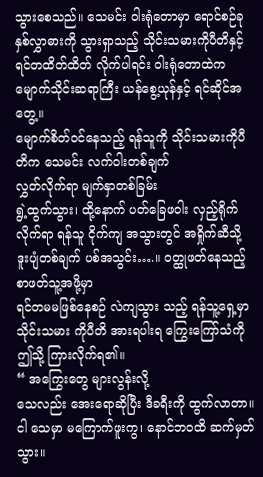သွားစေသည်။ သေမင်း ဝါးရုံတောမှာ ရောင်စဉ်ခုနှစ်လွှာဓားကို သွားရှာသည့် သိုင်းသမားကိုပီတိနှင့်
ရင်တထိတ်ထိတ် လိုက်ပါရင်း ဝါးရုံတောထဲက မျောက်သိုင်းဆရာကြီး ယန်စွေ့ယုန်နှင့် ရင်ဆိုင်အတွေ့။
မျောက်စိတ်ဝင်နေသည့် ရန်သူကို သိုင်းသမားကိုပီတိက သေမင်း လက်ဝါးတစ်ချက်
လွှတ်လိုက်ရာ မျက်နှာတစ်ခြမ်း
ရွဲ့ထွက်သွား၊ ထို့နောက် ပတ်ခြေဖဝါး လှည့်ရိုက်လိုက်ရာ ရန်သူ ငိုက်ကျ အသွားတွင် အရှိုက်ဆီသို့
ဒူးပျံတစ်ချက် ပစ်အသွင်း….။ ဝတ္ထုဖတ်နေသည့် စာဖတ်သူ့အဖို့မှာ
ရင်တမမဖြစ်နေစဉ် လဲကျသွား သည့် ရန်သူ့ရှေ့မှာ သိုင်းသမား ကိုပီတိ အားရပါးရ ကြွေးကြော်သံကို
ဤသို့ ကြားလိုက်ရ၏။
“ အကြွေးတွေ များလွန်းလို့
သေလည်း အေးရောဆိုပြီး ဒီခရီးကို ထွက်လာတာ။ ငါ သေမှာ မကြောက်ဖူးကွ၊ နောင်ဘဝထိ ဆက်မှတ်သွား။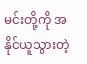မင်းတို့ကို အနိုင်ယူသွားတဲ့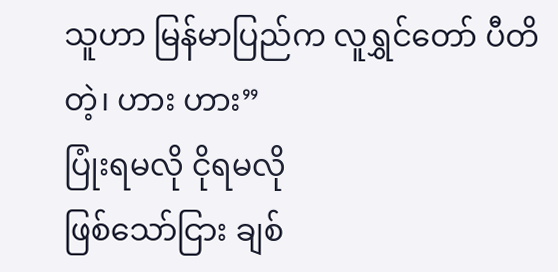သူဟာ မြန်မာပြည်က လူရွှင်တော် ပီတိတဲ့၊ ဟား ဟား”
ပြုံးရမလို ငိုရမလို
ဖြစ်သော်ငြား ချစ်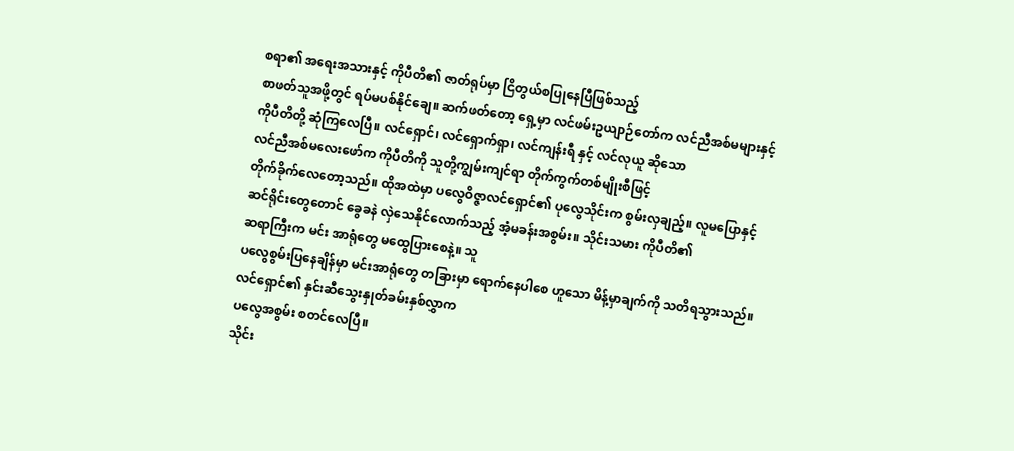စရာ၏ အရေးအသားနှင့် ကိုပီတိ၏ ဇာတ်ရုပ်မှာ ငြိတွယ်စပြုနေပြီဖြစ်သည့်
စာဖတ်သူအဖို့တွင် ရပ်မပစ်နိုင်ချေ။ ဆက်ဖတ်တော့ ရှေ့မှာ လင်ဖမ်းဥယျာဉ်တော်က လင်ညီအစ်မများနှင့်
ကိုပီတိတို့ ဆုံကြလေပြီ။ လင်ရှောင်၊ လင်ရှောက်ရှာ၊ လင်ကျန်းရီ နှင့် လင်လုယူ ဆိုသော
လင်ညီအစ်မလေးဖော်က ကိုပီတိကို သူတို့ကျွမ်းကျင်ရာ တိုက်ကွက်တစ်မျိုးစီဖြင့်
တိုက်ခိုက်လေတော့သည်။ ထိုအထဲမှာ ပလွေဝိဇ္ဇာလင်ရှောင်၏ ပုလွေသိုင်းက စွမ်းလှချည့်။ လူမပြောနှင့်
ဆင်ရိုင်းတွေတောင် ခွေခနဲ လှဲသေနိုင်လောက်သည့် အံ့မခန်းအစွမ်း။ သိုင်းသမား ကိုပီတိ၏
ဆရာကြီးက မင်း အာရုံတွေ မထွေပြားစေနဲ့။ သူ
ပလွေစွမ်းပြနေချိန်မှာ မင်းအာရုံတွေ တခြားမှာ ရောက်နေပါစေ ဟူသော မိန့်မှာချက်ကို သတိရသွားသည်။
လင်ရှောင်၏ နှင်းဆီသွေးနှုတ်ခမ်းနှစ်လွှာက
ပလွေအစွမ်း စတင်လေပြီ။
သိုင်း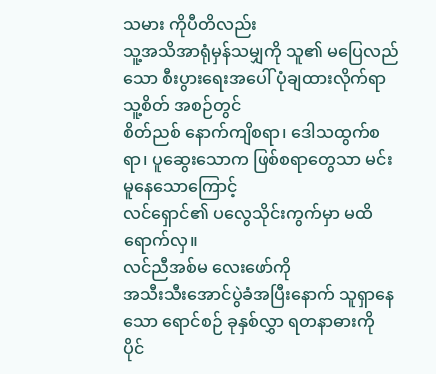သမား ကိုပီတိလည်း
သူ့အသိအာရုံမှန်သမျှကို သူ၏ မပြေလည်သော စီးပွားရေးအပေါ် ပုံချထားလိုက်ရာ သူ့စိတ် အစဉ်တွင်
စိတ်ညစ် နောက်ကျိစရာ၊ ဒေါသထွက်စရာ၊ ပူဆွေးသောက ဖြစ်စရာတွေသာ မင်းမူနေသောကြောင့်
လင်ရှောင်၏ ပလွေသိုင်းကွက်မှာ မထိရောက်လှ။
လင်ညီအစ်မ လေးဖော်ကို
အသီးသီးအောင်ပွဲခံအပြီးနောက် သူရှာနေသော ရောင်စဉ် ခုနှစ်လွှာ ရတနာဓားကို ပိုင်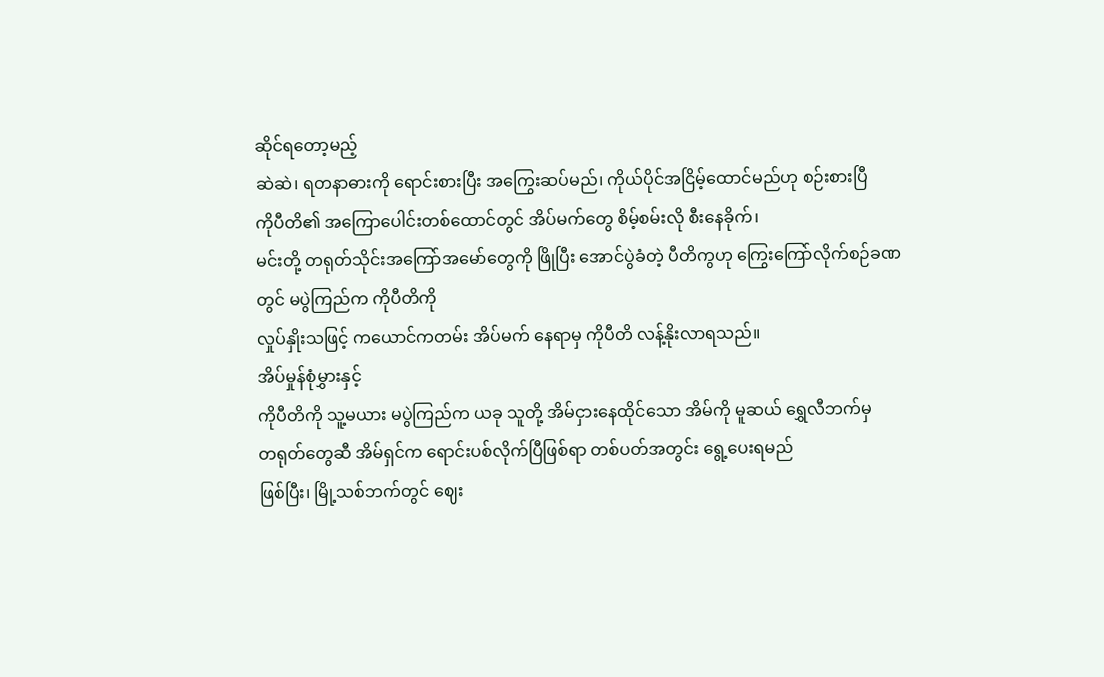ဆိုင်ရတော့မည့်
ဆဲဆဲ၊ ရတနာဓားကို ရောင်းစားပြီး အကြွေးဆပ်မည်၊ ကိုယ်ပိုင်အငြိမ့်ထောင်မည်ဟု စဉ်းစားပြီ
ကိုပီတိ၏ အကြောပေါင်းတစ်ထောင်တွင် အိပ်မက်တွေ စိမ့်စမ်းလို စီးနေခိုက်၊
မင်းတို့ တရုတ်သိုင်းအကြော်အမော်တွေကို ဖြိုပြီး အောင်ပွဲခံတဲ့ ပီတိကွဟု ကြွေးကြော်လိုက်စဉ်ခဏတွင် မပွဲကြည်က ကိုပီတိကို
လှုပ်နှိုးသဖြင့် ကယောင်ကတမ်း အိပ်မက် နေရာမှ ကိုပီတိ လန့်နိုးလာရသည်။
အိပ်မှုန်စုံမွှားနှင့်
ကိုပီတိကို သူ့မယား မပွဲကြည်က ယခု သူတို့ အိမ်ငှားနေထိုင်သော အိမ်ကို မူဆယ် ရွှေလီဘက်မှ
တရုတ်တွေဆီ အိမ်ရှင်က ရောင်းပစ်လိုက်ပြီဖြစ်ရာ တစ်ပတ်အတွင်း ရွေ့ပေးရမည်
ဖြစ်ပြီး၊ မြို့သစ်ဘက်တွင် ဈေး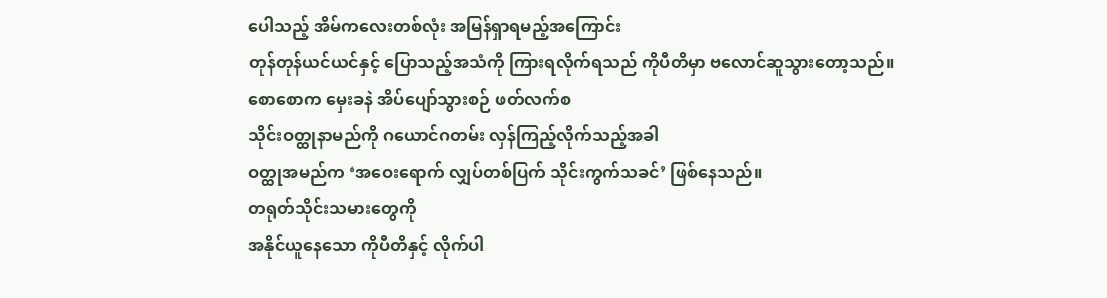ပေါသည့် အိမ်ကလေးတစ်လုံး အမြန်ရှာရမည့်အကြောင်း
တုန်တုန်ယင်ယင်နှင့် ပြောသည့်အသံကို ကြားရလိုက်ရသည် ကိုပီတိမှာ ဗလောင်ဆူသွားတော့သည်။
စောစောက မှေးခနဲ အိပ်ပျော်သွားစဉ် ဖတ်လက်စ
သိုင်းဝတ္ထုနာမည်ကို ဂယောင်ဂတမ်း လှန်ကြည့်လိုက်သည့်အခါ
ဝတ္ထုအမည်က ‘အဝေးရောက် လျှပ်တစ်ပြက် သိုင်းကွက်သခင်’ ဖြစ်နေသည်။
တရုတ်သိုင်းသမားတွေကို
အနိုင်ယူနေသော ကိုပီတိနှင့် လိုက်ပါ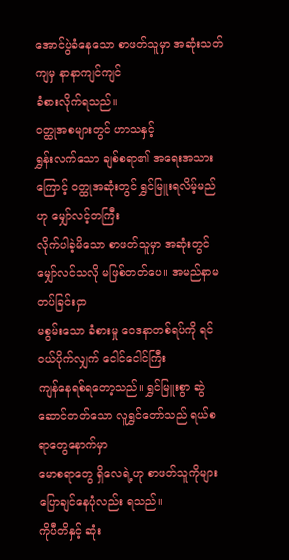အောင်ပွဲခံနေသော စာဖတ်သူမှာ အဆုံးသတ်ကျမှ နာနာကျင်ကျင်
ခံစားလိုက်ရသည်။
ဝတ္ထုအစများတွင် ဟာသနှင့်
ရွှန်းလက်သော ချစ်စရာ၏ အရေးအသားကြောင့် ဝတ္ထုအဆုံးတွင် ရွှင်မြူးရလိမ့်မည်ဟု မျှော်လင့်တကြီး
လိုက်ပါခဲ့မိသော စာဖတ်သူမှာ အဆုံးတွင် မျှော်လင်သလို မဖြစ်တတ်ပေ။ အမည်နာမတပ်ခြင်းငှာ
မစွမ်းသော ခံစားမှု ဝေဒနာတစ်ရပ်ကို ရင်ဝယ်ပိုက်လျှက် ငေါင်ငေါင်ကြီး
ကျန်နေရစ်ရတော့သည်။ ရွှင်မြူးစွာ ဆွဲဆောင်တတ်သော လူရွှင်တော်သည် ရယ်စရာတွေနောက်မှာ
မောစရာတွေ ရှိလေရဲ့ဟု စာဖတ်သူကိုများ ပြောချင်နေပုံလည်း ရသည်။
ကိုပီတိနှင့် ဆုံး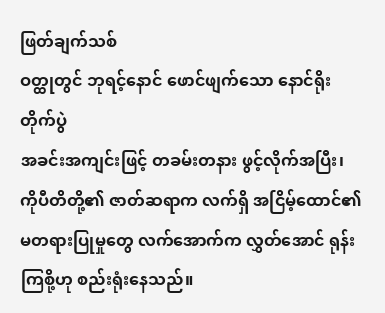ဖြတ်ချက်သစ်
ဝတ္ထုတွင် ဘုရင့်နောင် ဖောင်ဖျက်သော နောင်ရိုးတိုက်ပွဲ
အခင်းအကျင်းဖြင့် တခမ်းတနား ဖွင့်လိုက်အပြီး၊ ကိုပီတိတို့၏ ဇာတ်ဆရာက လက်ရှိ အငြိမ့်ထောင်၏
မတရားပြုမှုတွေ လက်အောက်က လွှတ်အောင် ရုန်းကြစို့ဟု စည်းရုံးနေသည်။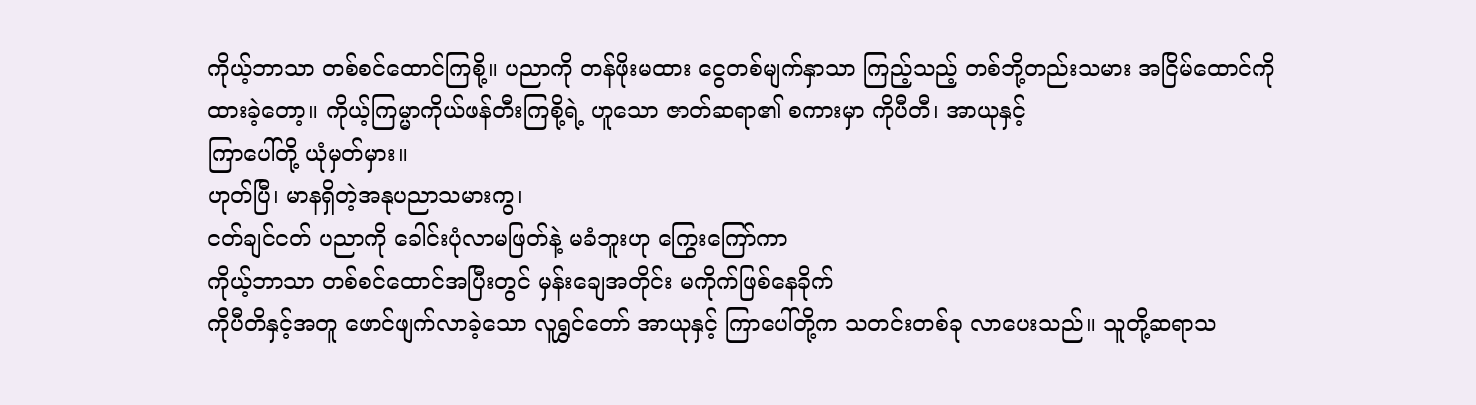ကိုယ့်ဘာသာ တစ်စင်ထောင်ကြစို့။ ပညာကို တန်ဖိုးမထား ငွေတစ်မျက်နှာသာ ကြည့်သည့် တစ်ဘို့တည်းသမား အငြိမ်ထောင်ကို
ထားခဲ့တော့။ ကိုယ့်ကြမ္မာကိုယ်ဖန်တီးကြစို့ရဲ့ ဟူသော ဇာတ်ဆရာ၏ စကားမှာ ကိုပီတီ၊ အာယုနှင့်
ကြာပေါ်တို့ ယုံမှတ်မှား။
ဟုတ်ပြီ၊ မာနရှိတဲ့အနုပညာသမားကွ၊
ငတ်ချင်ငတ် ပညာကို ခေါင်းပုံလာမဖြတ်နဲ့ မခံဘူးဟု ကြွေးကြော်ကာ
ကိုယ့်ဘာသာ တစ်စင်ထောင်အပြီးတွင် မှန်းချေအတိုင်း မကိုက်ဖြစ်နေခိုက်
ကိုပီတိနှင့်အတူ ဖောင်ဖျက်လာခဲ့သော လူရွှင်တော် အာယုနှင့် ကြာပေါ်တို့က သတင်းတစ်ခု လာပေးသည်။ သူတို့ဆရာသ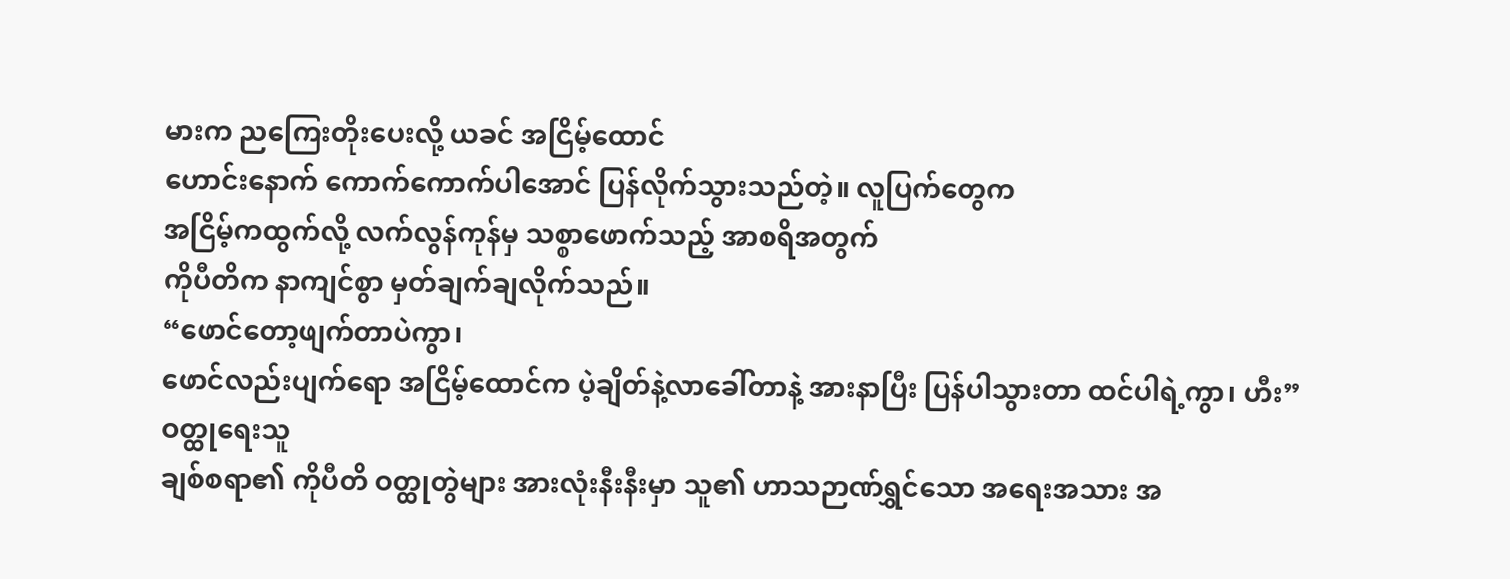မားက ညကြေးတိုးပေးလို့ ယခင် အငြိမ့်ထောင်
ဟောင်းနောက် ကောက်ကောက်ပါအောင် ပြန်လိုက်သွားသည်တဲ့။ လူပြက်တွေက
အငြိမ့်ကထွက်လို့ လက်လွန်ကုန်မှ သစ္စာဖောက်သည့် အာစရိအတွက်
ကိုပီတိက နာကျင်စွာ မှတ်ချက်ချလိုက်သည်။
“ဖောင်တော့ဖျက်တာပဲကွာ၊
ဖောင်လည်းပျက်ရော အငြိမ့်ထောင်က ပဲ့ချိတ်နဲ့လာခေါ်တာနဲ့ အားနာပြီး ပြန်ပါသွားတာ ထင်ပါရဲ့ကွာ၊ ဟီး”
ဝတ္ထုရေးသူ
ချစ်စရာ၏ ကိုပီတိ ဝတ္ထုတွဲများ အားလုံးနီးနီးမှာ သူ၏ ဟာသဉာဏ်ရွှင်သော အရေးအသား အ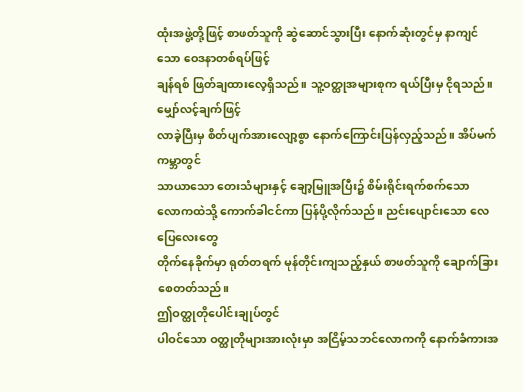ထုံးအဖွဲ့တို့ဖြင့် စာဖတ်သူကို ဆွဲဆောင်သွားပြီး နောက်ဆုံးတွင်မှ နာကျင်သော ဝေဒနာတစ်ရပ်ဖြင့်
ချန်ရစ် ဖြတ်ချထားလေ့ရှိသည်။ သူ့ဝတ္ထုအများစုက ရယ်ပြီးမှ ငိုရသည်။ မျှော်လင့်ချက်ဖြင့်
လာခဲ့ပြီးမှ စိတ်ပျက်အားလျော့စွာ နောက်ကြောင်းပြန်လှည့်သည်။ အိပ်မက်ကမ္ဘာတွင်
သာယာသော တေးသံများနှင့် ချော့မြူအပြီး၌ စိမ်းရိုင်းရက်စက်သော
လောကထဲသို့ ကောက်ခါငင်ကာ ပြန်ပို့လိုက်သည်။ ညင်းပျောင်းသော လေပြေလေးတွေ
တိုက်နေခိုက်မှာ ရုတ်တရက် မုန်တိုင်းကျသည့်နှယ် စာဖတ်သူကို ချောက်ခြား
စေတတ်သည်။
ဤဝတ္ထုတိုပေါင်းချုပ်တွင်
ပါဝင်သော ဝတ္ထုတိုများအားလုံးမှာ အငြိမ့်သဘင်လောကကို နောက်ခံကားအ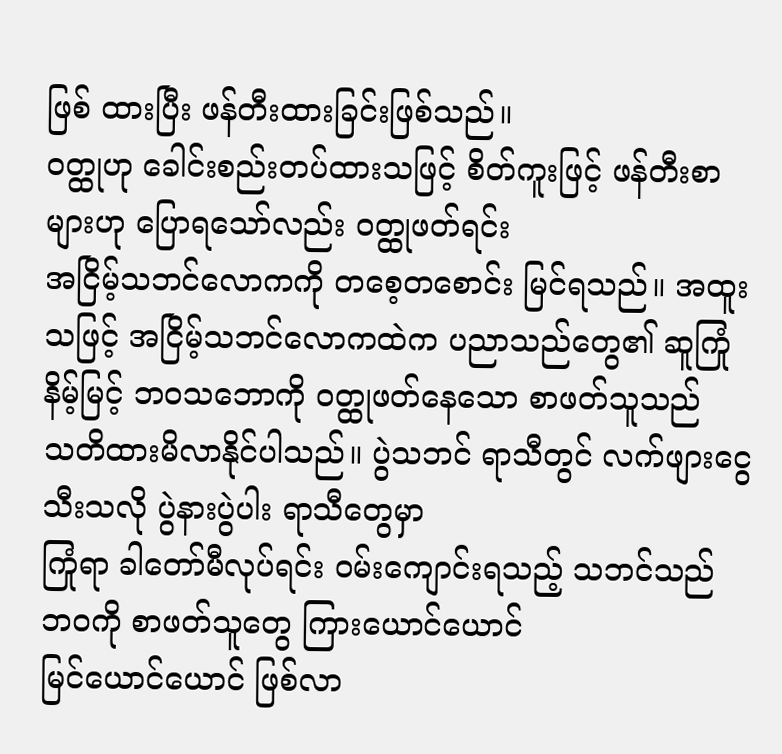ဖြစ် ထားပြီး ဖန်တီးထားခြင်းဖြစ်သည်။
ဝတ္ထုဟု ခေါင်းစည်းတပ်ထားသဖြင့် စိတ်ကူးဖြင့် ဖန်တီးစာများဟု ပြောရသော်လည်း ဝတ္ထုဖတ်ရင်း
အငြိမ့်သဘင်လောကကို တစေ့တစောင်း မြင်ရသည်။ အထူးသဖြင့် အငြိမ့်သဘင်လောကထဲက ပညာသည်တွေ၏ ဆူကြုံနိမ့်မြင့် ဘဝသဘောကို ဝတ္ထုဖတ်နေသော စာဖတ်သူသည်
သတိထားမိလာနိုင်ပါသည်။ ပွဲသဘင် ရာသီတွင် လက်ဖျားငွေသီးသလို ပွဲနားပွဲပါး ရာသီတွေမှာ
ကြုံရာ ခါတော်မီလုပ်ရင်း ဝမ်းကျောင်းရသည့် သဘင်သည် ဘဝကို စာဖတ်သူတွေ ကြားယောင်ယောင်
မြင်ယောင်ယောင် ဖြစ်လာ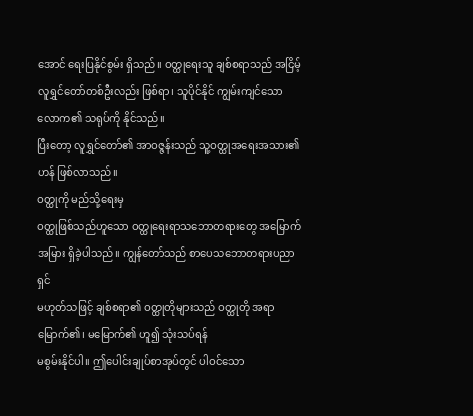အောင် ရေးပြနိုင်စွမ်း ရှိသည်။ ဝတ္ထုရေးသူ ချစ်စရာသည် အငြိမ့်လူရွှင်တော်တစ်ဦးလည်း ဖြစ်ရာ၊ သူပိုင်နိုင် ကျွမ်းကျင်သော လောက၏ သရုပ်ကို နိုင်သည်။
ပြီးတော့ လူရွှင်တော်၏ အာဝဇ္ဇန်းသည် သူ့ဝတ္ထုအရေးအသား၏ ဟန် ဖြစ်လာသည်။
ဝတ္ထုကို မည်သို့ရေးမှ
ဝတ္ထုဖြစ်သည်ဟူသော ဝတ္ထုရေးရာသဘောတရားတွေ အမြောက်အမြား ရှိခဲ့ပါသည်။ ကျွန်တော်သည် စာပေသဘောတရားပညာရှင်
မဟုတ်သဖြင့် ချစ်စရာ၏ ဝတ္ထုတိုများသည် ဝတ္ထုတို အရာ မြောက်၏၊ မမြောက်၏ ဟူ၍ သုံးသပ်ရန်
မစွမ်းနိုင်ပါ။ ဤပေါင်းချုပ်စာအုပ်တွင် ပါဝင်သော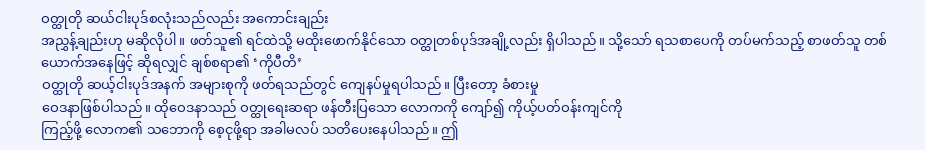ဝတ္ထုတို ဆယ်ငါးပုဒ်စလုံးသည်လည်း အကောင်းချည်း
အညွှန့်ချည်းဟု မဆိုလိုပါ။ ဖတ်သူ၏ ရင်ထဲသို့ မထိုးဖောက်နိုင်သော ဝတ္ထုတစ်ပုဒ်အချို့လည်း ရှိပါသည်။ သို့သော် ရသစာပေကို တပ်မက်သည့် စာဖတ်သူ တစ်ယောက်အနေဖြင့် ဆိုရလျှင် ချစ်စရာ၏ ‘ကိုပီတိ’
ဝတ္ထုတို ဆယ့်ငါးပုဒ်အနက် အများစုကို ဖတ်ရသည်တွင် ကျေနပ်မှုရပါသည်။ ပြီးတော့ ခံစားမှု
ဝေဒနာဖြစ်ပါသည်။ ထိုဝေဒနာသည် ဝတ္ထုရေးဆရာ ဖန်တီးပြသော လောကကို ကျော်၍ ကိုယ့်ပတ်ဝန်းကျင်ကို
ကြည့်ဖို့ လောက၏ သဘောကို စေ့ငုဖို့ရာ အခါမလပ် သတိပေးနေပါသည်။ ဤ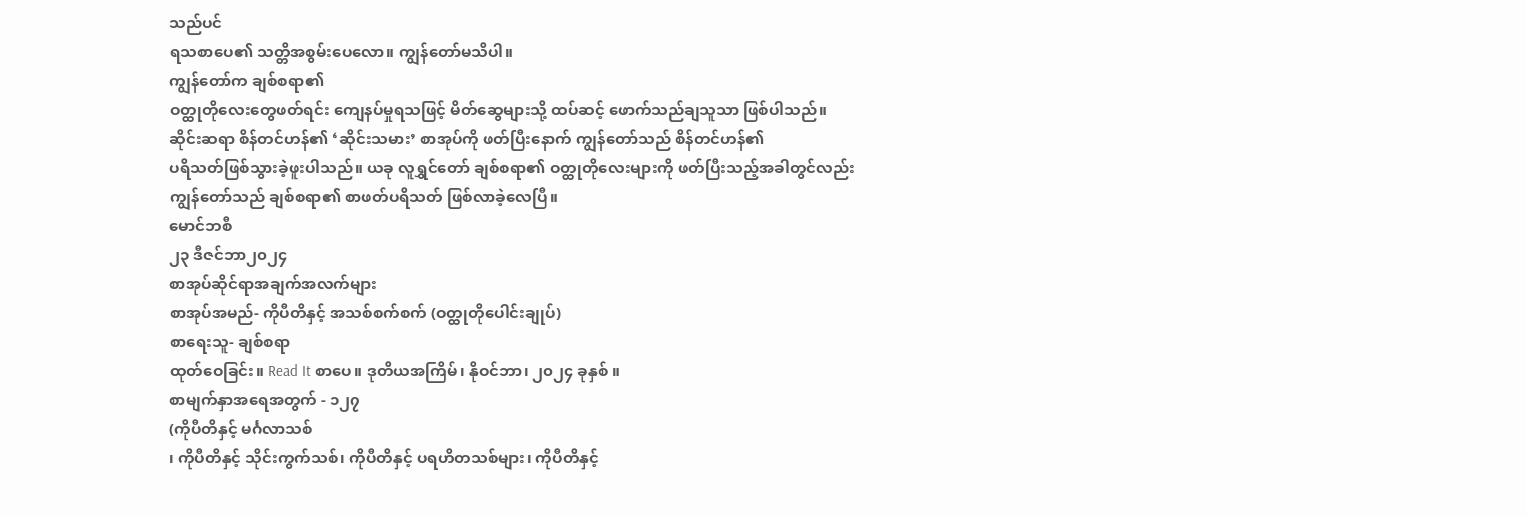သည်ပင်
ရသစာပေ၏ သတ္တိအစွမ်းပေလော။ ကျွန်တော်မသိပါ။
ကျွန်တော်က ချစ်စရာ၏
ဝတ္ထုတိုလေးတွေဖတ်ရင်း ကျေနပ်မှုရသဖြင့် မိတ်ဆွေများသို့ ထပ်ဆင့် ဖောက်သည်ချသူသာ ဖြစ်ပါသည်။
ဆိုင်းဆရာ စိန်တင်ဟန်၏ ‘ဆိုင်းသမား’ စာအုပ်ကို ဖတ်ပြီးနောက် ကျွန်တော်သည် စိန်တင်ဟန်၏
ပရိသတ်ဖြစ်သွားခဲ့ဖူးပါသည်။ ယခု လူရွှင်တော် ချစ်စရာ၏ ဝတ္ထုတိုလေးများကို ဖတ်ပြီးသည့်အခါတွင်လည်း
ကျွန်တော်သည် ချစ်စရာ၏ စာဖတ်ပရိသတ် ဖြစ်လာခဲ့လေပြီ။
မောင်ဘစီ
၂၃ ဒီဇင်ဘာ၂၀၂၄
စာအုပ်ဆိုင်ရာအချက်အလက်များ
စာအုပ်အမည်- ကိုပီတိနှင့် အသစ်စက်စက် (ဝတ္ထုတိုပေါင်းချုပ်)
စာရေးသူ- ချစ်စရာ
ထုတ်ဝေခြင်း။ Read It စာပေ။ ဒုတိယအကြိမ်၊ နိုဝင်ဘာ၊ ၂၀၂၄ ခုနှစ် ။
စာမျက်နှာအရေအတွက် - ၁၂၇
(ကိုပီတိနှင့် မင်္ဂလာသစ်
၊ ကိုပီတိနှင့် သိုင်းကွက်သစ်၊ ကိုပီတိနှင့် ပရဟိတသစ်များ၊ ကိုပီတိနှင့်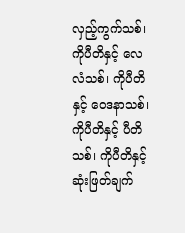လှည့်ကွက်သစ်၊
ကိုပီတိနှင့် လေလံသစ်၊ ကိုပီတိနှင့် ဝေဒနာသစ်၊ ကိုပီတိနှင့် ပီတိသစ်၊ ကိုပီတိနှင့်
ဆုံးဖြတ်ချက်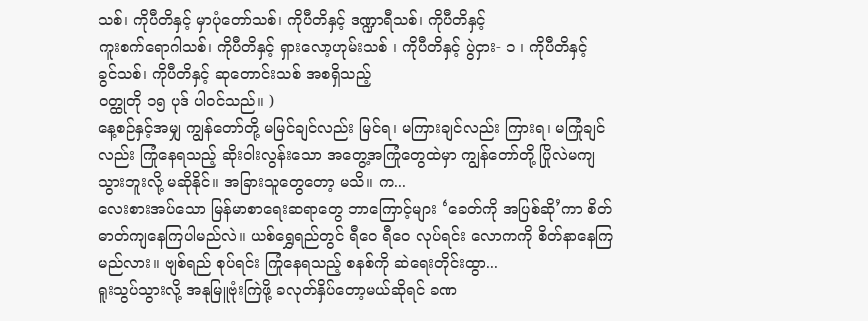သစ်၊ ကိုပီတိနှင့် မှာပုံတော်သစ်၊ ကိုပီတိနှင့် ဒဏ္ဍာရီသစ်၊ ကိုပီတိနှင့်
ကူးစက်ရောဂါသစ်၊ ကိုပီတိနှင့် ရှားလော့ဟုမ်းသစ် ၊ ကိုပီတိနှင့် ပွဲငှား- ၁ ၊ ကိုပီတိနှင့်
ခွင်သစ်၊ ကိုပီတိနှင့် ဆုတောင်းသစ် အစရှိသည့်
ဝတ္ထုတို ၁၅ ပုဒ် ပါဝင်သည်။ )
နေ့စဉ်နှင့်အမျှ ကျွန်တော်တို့ မမြင်ချင်လည်း မြင်ရ၊ မကြားချင်လည်း ကြားရ၊ မကြုံချင်လည်း ကြုံနေရသည့် ဆိုးဝါးလွန်းသော အတွေ့အကြုံတွေထဲမှာ ကျွန်တော်တို့ ပြိုလဲမကျသွားဘူးလို့ မဆိုနိုင်။ အခြားသူတွေတော့ မသိ။ က...
လေးစားအပ်သော မြန်မာစာရေးဆရာတွေ ဘာကြောင့်များ ‘ခေတ်ကို အပြစ်ဆို’ကာ စိတ်ဓာတ်ကျနေကြပါမည်လဲ။ ယစ်ရွှေရည်တွင် ရီဝေ ရီဝေ လုပ်ရင်း လောကကို စိတ်နာနေကြမည်လား။ ဗျစ်ရည် စုပ်ရင်း ကြုံနေရသည့် စနစ်ကို ဆဲရေးတိုင်းထွာ...
ရူးသွပ်သွားလို့ အနုမြူဗုံးကြဲဖို့ ခလုတ်နှိပ်တော့မယ်ဆိုရင် ခဏ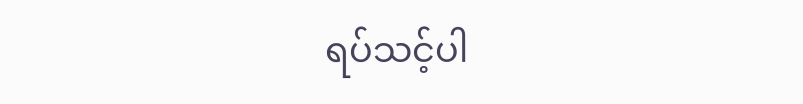ရပ်သင့်ပါ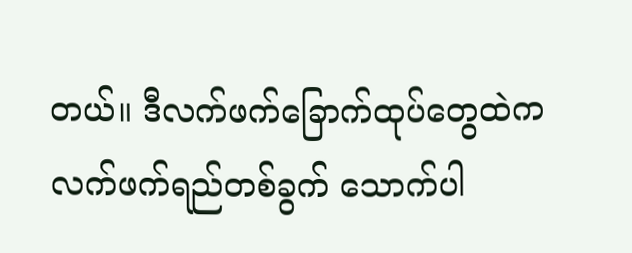တယ်။ ဒီလက်ဖက်ခြောက်ထုပ်တွေထဲက လက်ဖက်ရည်တစ်ခွက် သောက်ပါ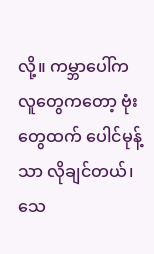လို့။ ကမ္ဘာပေါ်က လူတွေကတော့ ဗုံးတွေထက် ပေါင်မုန့်သာ လိုချင်တယ်၊ သေ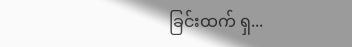ခြင်းထက် ရှ...